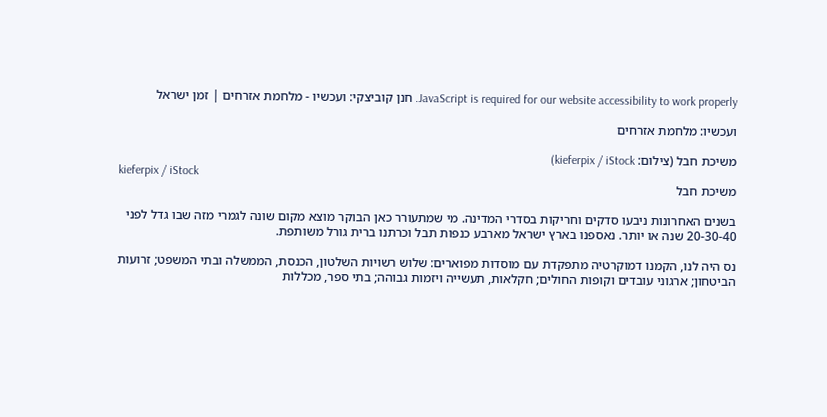JavaScript is required for our website accessibility to work properly. חנן קוביצקי: ועכשיו - מלחמת אזרחים | זמן ישראל

ועכשיו: מלחמת אזרחים

משיכת חבל (צילום: kieferpix / iStock)
kieferpix / iStock
משיכת חבל

בשנים האחרונות ניבעו סדקים וחריקות בסדרי המדינה. מי שמתעורר כאן הבוקר מוצא מקום שונה לגמרי מזה שבו גדל לפני 20-30-40 שנה או יותר. נאספנו בארץ ישראל מארבע כנפות תבל וכרתנו ברית גורל משותפת.

נס היה לנו, הקמנו דמוקרטיה מתפקדת עם מוסדות מפוארים: שלוש רשויות השלטון, הכנסת, הממשלה ובתי המשפט; זרועות הביטחון; ארגוני עובדים וקופות החולים; חקלאות, תעשייה ויזמות גבוהה; בתי ספר, מכללות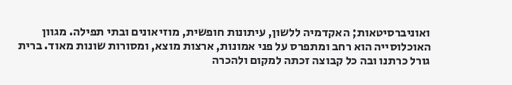ואוניברסיטאות; האקדמיה ללשון, עיתונות חופשית, מוזיאונים ובתי תפילה. מגוון האוכלוסייה הוא רחב ומתפרס על פני אמונות, ארצות מוצא, ומסורות שונות מאוד. ברית גורל כרתנו ובה כל קבוצה זכתה למקום ולהכרה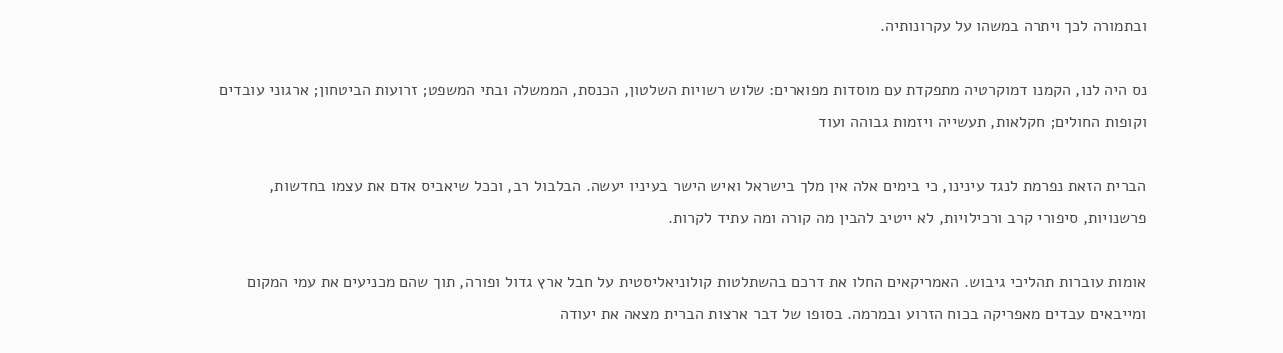ובתמורה לכך ויתרה במשהו על עקרונותיה.

נס היה לנו, הקמנו דמוקרטיה מתפקדת עם מוסדות מפוארים: שלוש רשויות השלטון, הכנסת, הממשלה ובתי המשפט; זרועות הביטחון; ארגוני עובדים וקופות החולים; חקלאות, תעשייה ויזמות גבוהה ועוד

הברית הזאת נפרמת לנגד עינינו, כי בימים אלה אין מלך בישראל ואיש הישר בעיניו יעשה. הבלבול רב, וככל שיאביס אדם את עצמו בחדשות, פרשנויות, סיפורי קרב ורכילויות, לא ייטיב להבין מה קורה ומה עתיד לקרות.

אומות עוברות תהליכי גיבוש. האמריקאים החלו את דרכם בהשתלטות קולוניאליסטית על חבל ארץ גדול ופורה, תוך שהם מכניעים את עמי המקום ומייבאים עבדים מאפריקה בכוח הזרוע ובמרמה. בסופו של דבר ארצות הברית מצאה את יעודה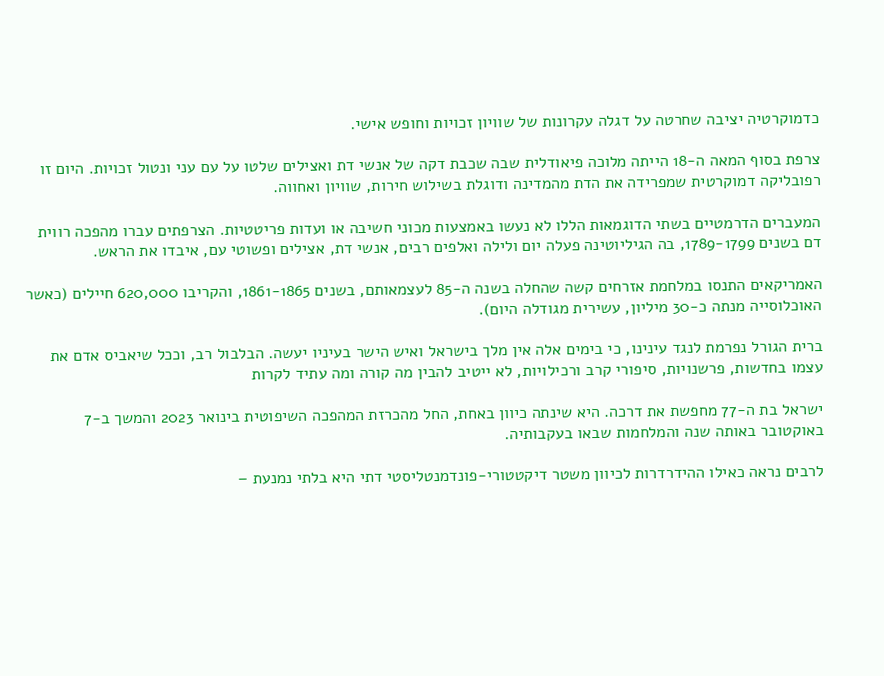כדמוקרטיה יציבה שחרטה על דגלה עקרונות של שוויון זכויות וחופש אישי.

צרפת בסוף המאה ה-18 הייתה מלוכה פיאודלית שבה שכבת דקה של אנשי דת ואצילים שלטו על עם עני ונטול זכויות. היום זו רפובליקה דמוקרטית שמפרידה את הדת מהמדינה ודוגלת בשילוש חירות, שוויון ואחווה.

המעברים הדרמטיים בשתי הדוגמאות הללו לא נעשו באמצעות מכוני חשיבה או ועדות פריטטיות. הצרפתים עברו מהפכה רווית דם בשנים 1789-1799, בה הגיליוטינה פעלה יום ולילה ואלפים רבים, אנשי דת, אצילים ופשוטי עם, איבדו את הראש.

האמריקאים התנסו במלחמת אזרחים קשה שהחלה בשנה ה-85 לעצמאותם, בשנים 1861-1865, והקריבו 620,000 חיילים (כאשר האוכלוסייה מנתה כ-30 מיליון, עשירית מגודלה היום).

ברית הגורל נפרמת לנגד עינינו, כי בימים אלה אין מלך בישראל ואיש הישר בעיניו יעשה. הבלבול רב, וככל שיאביס אדם את עצמו בחדשות, פרשנויות, סיפורי קרב ורכילויות, לא ייטיב להבין מה קורה ומה עתיד לקרות

ישראל בת ה-77 מחפשת את דרכה. היא שינתה כיוון באחת, החל מהכרזת המהפכה השיפוטית בינואר 2023 והמשך ב-7 באוקטובר באותה שנה והמלחמות שבאו בעקבותיה.

לרבים נראה כאילו ההידרדרות לכיוון משטר דיקטטורי-פונדמנטליסטי דתי היא בלתי נמנעת –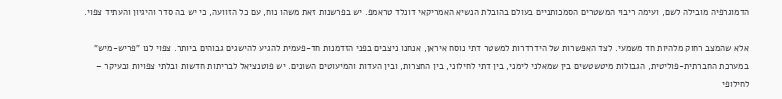הדמוגרפיה מובילה לשם, ועימה ריבוי המשטרים הסמכותניים בעולם בהובלת הנשיא האמריקאי דונלד טראמפ. יש בפרשנות זאת משהו נוח, עם כל הזוועה, כי יש בה סדר והיגיון והעתיד צפוי.

אלא שהמצב רחוק מלהיות חד משמעי. לצד האפשרות של הידרדרות למשטר דתי נוסח איראן, אנחנו ניצבים בפני הזדמנות חד-פעמית להגיע להישגים גבוהים ביותר. צפוי לנו "פריש-מיש" במערכת החברתית-פוליטית, הגבולות מיטשטשים בין שמאלני לימני, בין דתי לחילוני, בין החצרות, ובין העדות והמיעוטים השונים. יש פוטנציאל לבריתות חדשות ובלתי צפויות ובעיקר – לחילופי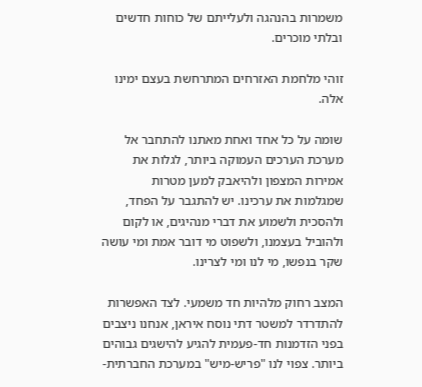משמרות בהנהגה ולעלייתם של כוחות חדשים ובלתי מוכרים.

זוהי מלחמת האזרחים המתרחשת בעצם ימינו אלה.

שומה על כל אחד ואחת מאתנו להתחבר אל מערכת הערכים העמוקה ביותר, לגלות את אמירות המצפון ולהיאבק למען מטרות שמגלמות את ערכינו. יש להתגבר על הפחד, ולהסכית ולשמוע את דברי מנהיגים, או לקום ולהוביל בעצמנו, ולשפוט מי דובר אמת ומי עושה שקר בנפשו, מי לנו ומי לצרינו.

המצב רחוק מלהיות חד משמעי. לצד האפשרות להתדרדר למשטר דתי נוסח איראן, אנחנו ניצבים בפני הזדמנות חד-פעמית להגיע להישגים גבוהים ביותר. צפוי לנו "פריש-מיש" במערכת החברתית-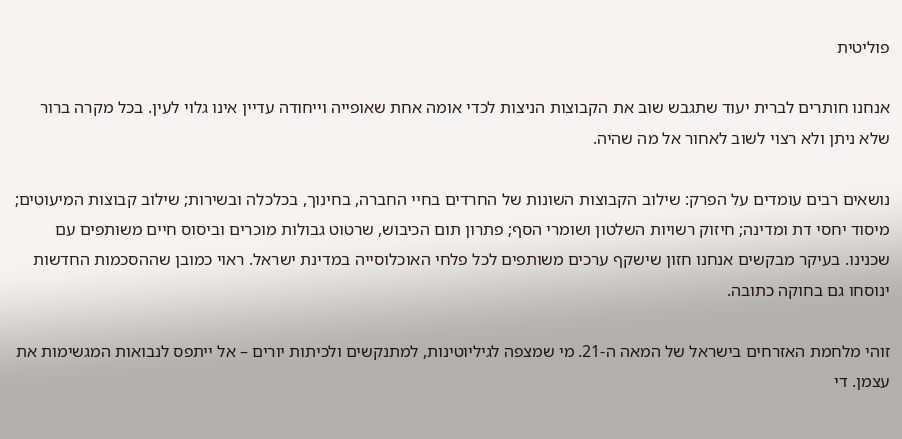פוליטית

אנחנו חותרים לברית יעוד שתגבש שוב את הקבוצות הניצות לכדי אומה אחת שאופייה וייחודה עדיין אינו גלוי לעין. בכל מקרה ברור שלא ניתן ולא רצוי לשוב לאחור אל מה שהיה.

נושאים רבים עומדים על הפרק: שילוב הקבוצות השונות של החרדים בחיי החברה, בחינוך, בכלכלה ובשירות; שילוב קבוצות המיעוטים; מיסוד יחסי דת ומדינה; חיזוק רשויות השלטון ושומרי הסף; פתרון תום הכיבוש, שרטוט גבולות מוכרים וביסוס חיים משותפים עם שכנינו. בעיקר מבקשים אנחנו חזון שישקף ערכים משותפים לכל פלחי האוכלוסייה במדינת ישראל. ראוי כמובן שההסכמות החדשות ינוסחו גם בחוקה כתובה.

זוהי מלחמת האזרחים בישראל של המאה ה-21. מי שמצפה לגיליוטינות, למתנקשים ולכיתות יורים – אל ייתפס לנבואות המגשימות את עצמן. די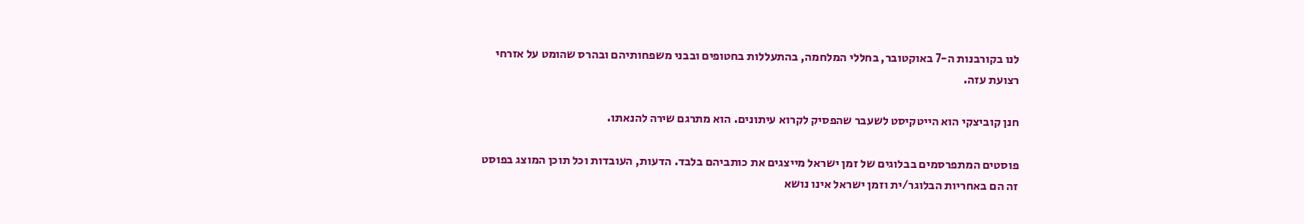לנו בקורבנות ה-7 באוקטובר, בחללי המלחמה, בהתעללות בחטופים ובבני משפחותיהם ובהרס שהומט על אזרחי רצועת עזה.

חנן קוביצקי הוא הייטקיסט לשעבר שהפסיק לקרוא עיתונים. הוא מתרגם שירה להנאתו.

פוסטים המתפרסמים בבלוגים של זמן ישראל מייצגים את כותביהם בלבד. הדעות, העובדות וכל תוכן המוצג בפוסט זה הם באחריות הבלוגר/ית וזמן ישראל אינו נושא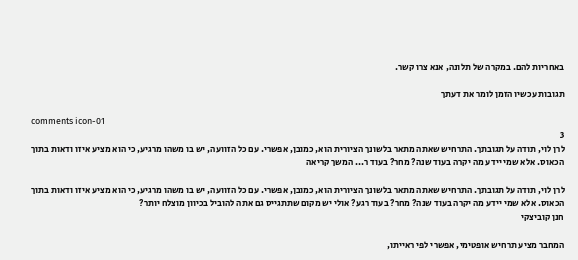באחריות להם. במקרה של תלונה, אנא צרו קשר.

תגובות עכשיו הזמן לומר את דעתך

comments icon-01
3
לרן לוי, תודה על תגובתך. התרחיש שאתה מתאר בלשונך הציורית הוא, כמובן, אפשרי. עם כל הזוועה, יש בו משהו מרגיע, כי הוא מציע איזו ודאות בתוך הכאוס. אלא שמי יידע מה יקרה בעוד שנה? מחר? בעוד ר... המשך קריאה

לרן לוי, תודה על תגובתך. התרחיש שאתה מתאר בלשונך הציורית הוא, כמובן, אפשרי. עם כל הזוועה, יש בו משהו מרגיע, כי הוא מציע איזו ודאות בתוך הכאוס. אלא שמי יידע מה יקרה בעוד שנה? מחר? בעוד רגע? אולי יש מקום שתתגייס גם אתה להוביל בכיוון מוצלח יותר?
חנן קוביצקי

המחבר מציע תרחיש אופטימי, אפשרי לפי ראייתו,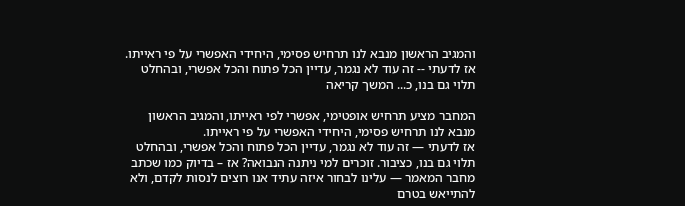והמגיב הראשון מנבא לנו תרחיש פסימי, היחידי האפשרי על פי ראייתו. אז לדעתי -- זה עוד לא נגמר, עדיין הכל פתוח והכל אפשרי, ובהחלט תלוי גם בנו, כ... המשך קריאה

המחבר מציע תרחיש אופטימי, אפשרי לפי ראייתו, והמגיב הראשון מנבא לנו תרחיש פסימי, היחידי האפשרי על פי ראייתו.
אז לדעתי — זה עוד לא נגמר, עדיין הכל פתוח והכל אפשרי, ובהחלט תלוי גם בנו, כציבור. זוכרים למי ניתנה הנבואה? אז – בדיוק כמו שכתב מחבר המאמר — עלינו לבחור איזה עתיד אנו רוצים לנסות לקדם, ולא להתייאש בטרם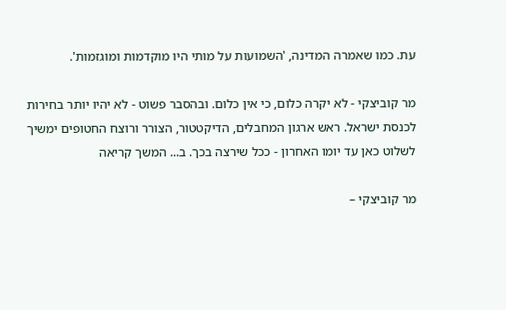עת. כמו שאמרה המדינה, 'השמועות על מותי היו מוקדמות ומוגזמות'.

מר קוביצקי - לא יקרה כלום, כי אין כלום. ובהסבר פשוט - לא יהיו יותר בחירות לכנסת ישראל. ראש ארגון המחבלים, הדיקטטור, הצורר ורוצח החטופים ימשיך לשלוט כאן עד יומו האחרון - ככל שירצה בכך. ב... המשך קריאה

מר קוביצקי –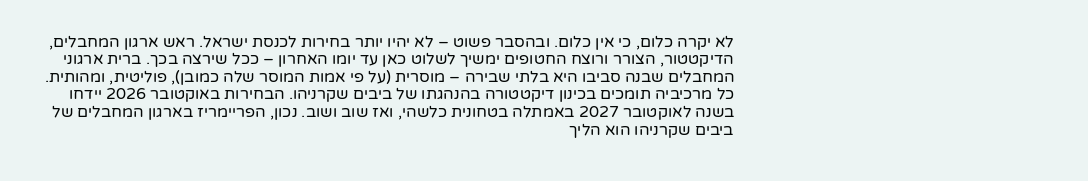לא יקרה כלום, כי אין כלום. ובהסבר פשוט – לא יהיו יותר בחירות לכנסת ישראל. ראש ארגון המחבלים, הדיקטטור, הצורר ורוצח החטופים ימשיך לשלוט כאן עד יומו האחרון – ככל שירצה בכך. ברית ארגוני המחבלים שבנה סביבו היא בלתי שבירה – מוסרית (על פי אמות המוסר שלה כמובן), פוליטית, ומהותית. כל מרכיביה תומכים בכינון דיקטטורה בהנהגתו של ביבים שקרניהו. הבחירות באוקטובר 2026 יידחו בשנה לאוקטובר 2027 באמתלה בטחונית כלשהי, ואז שוב ושוב. נכון, הפריימריז בארגון המחבלים של ביבים שקרניהו הוא הליך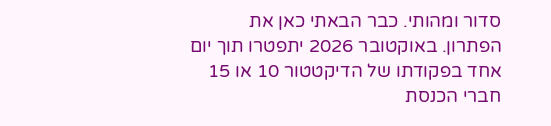סדור ומהותי. כבר הבאתי כאן את הפתרון. באוקטובר 2026 יתפטרו תוך יום אחד בפקודתו של הדיקטטור 10 או 15 חברי הכנסת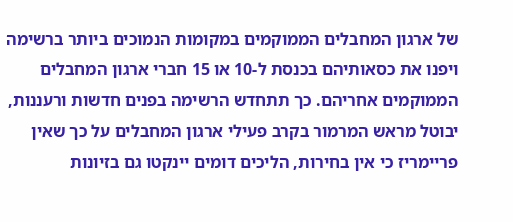של ארגון המחבלים הממוקמים במקומות הנמוכים ביותר ברשימה ויפנו את כסאותיהם בכנסת ל-10 או 15 חברי ארגון המחבלים הממוקמים אחריהם. כך תתחדש הרשימה בפנים חדשות ורעננות, יבוטל מראש המרמור בקרב פעילי ארגון המחבלים על כך שאין פריימריז כי אין בחירות, הליכים דומים יינקטו גם בזיונות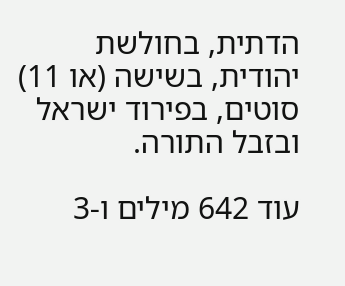הדתית, בחולשת יהודית, בשישה (או 11) סוטים, בפירוד ישראל ובזבל התורה.

עוד 642 מילים ו-3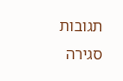תגובות
סגירה